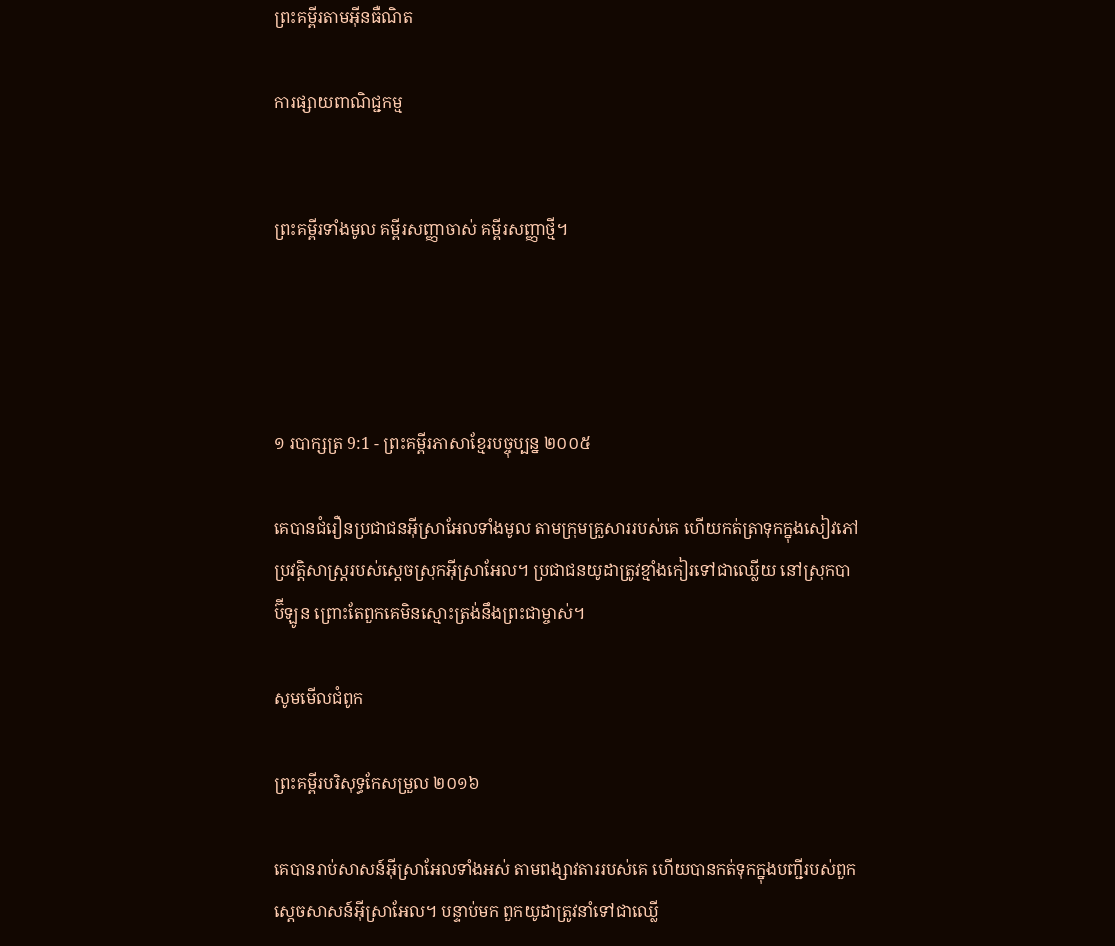ព្រះគម្ពីរតាមអ៊ីនធឺណិត

ការផ្សាយពាណិជ្ជកម្ម


ព្រះគម្ពីរទាំងមូល គម្ពីរសញ្ញាចាស់ គម្ពីរសញ្ញាថ្មី។




១ របា‌ក្សត្រ 9:1 - ព្រះគម្ពីរភាសាខ្មែរបច្ចុប្បន្ន ២០០៥

គេបានជំរឿនប្រជា‌ជនអ៊ីស្រា‌អែលទាំងមូល តាមក្រុមគ្រួសាររបស់គេ ហើយកត់‌ត្រាទុកក្នុងសៀវភៅប្រវត្តិសាស្ត្ររបស់ស្ដេចស្រុកអ៊ីស្រា‌អែល។ ប្រជា‌ជនយូដាត្រូវខ្មាំងកៀរទៅជាឈ្លើយ នៅស្រុកបាប៊ី‌ឡូន ព្រោះតែពួកគេមិនស្មោះត្រង់នឹងព្រះ‌ជាម្ចាស់។

សូមមើលជំពូក

ព្រះគម្ពីរបរិសុទ្ធកែសម្រួល ២០១៦

គេបានរាប់សាសន៍អ៊ីស្រា‌អែលទាំងអស់ តាមពង្សាវ‌តាររបស់គេ ហើយបានកត់ទុកក្នុងបញ្ជីរបស់ពួកស្តេចសាសន៍អ៊ីស្រា‌អែល។ បន្ទាប់មក ពួកយូដាត្រូវនាំទៅជាឈ្លើ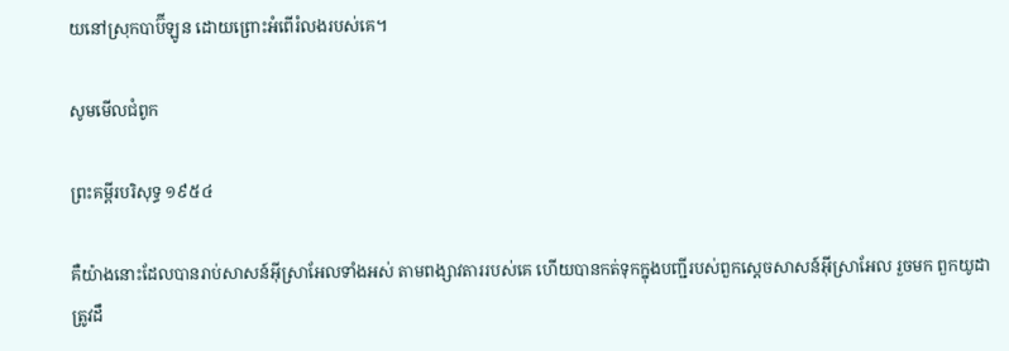យនៅស្រុកបាប៊ី‌ឡូន ដោយព្រោះអំពើរំលងរបស់គេ។

សូមមើលជំពូក

ព្រះគម្ពីរបរិសុទ្ធ ១៩៥៤

គឺយ៉ាងនោះដែលបានរាប់សាសន៍អ៊ីស្រាអែលទាំងអស់ តាមពង្សាវតាររបស់គេ ហើយបានកត់ទុកក្នុងបញ្ជីរបស់ពួកស្តេចសាសន៍អ៊ីស្រាអែល រួចមក ពួកយូដាត្រូវដឹ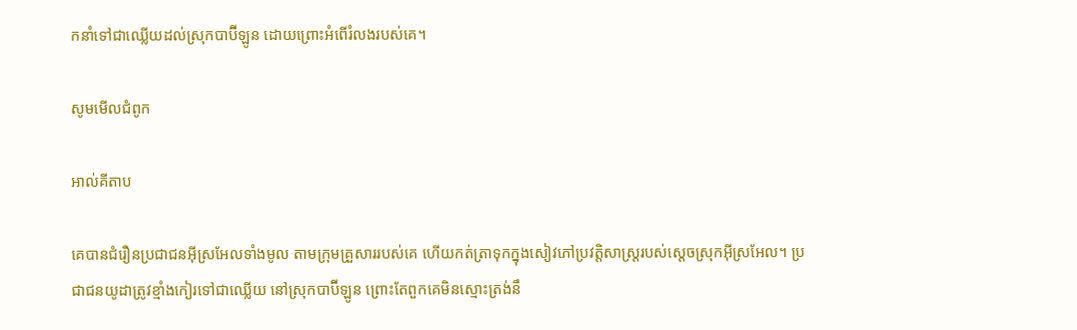ក‌នាំទៅជាឈ្លើយដល់ស្រុកបាប៊ីឡូន ដោយព្រោះអំពើរំលងរបស់គេ។

សូមមើលជំពូក

អាល់គីតាប

គេបានជំរឿនប្រជា‌ជនអ៊ីស្រ‌អែលទាំងមូល តាមក្រុមគ្រួសាររបស់គេ ហើយកត់‌ត្រាទុកក្នុងសៀវភៅប្រវត្តិសាស្ត្ររបស់ស្តេចស្រុកអ៊ីស្រ‌អែល។ ប្រជា‌ជនយូដាត្រូវខ្មាំងកៀរទៅជាឈ្លើយ នៅស្រុកបាប៊ី‌ឡូន ព្រោះតែពួកគេមិនស្មោះត្រង់នឹ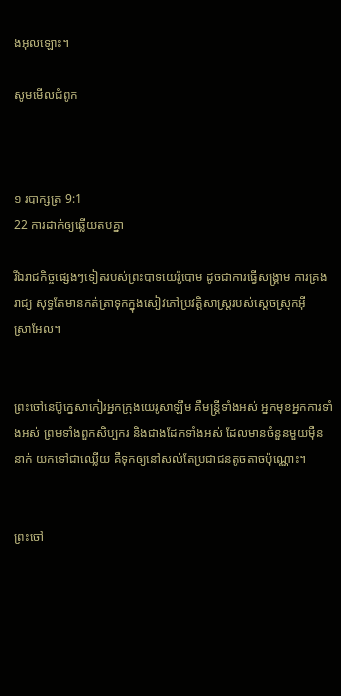ងអុលឡោះ។

សូមមើលជំពូក



១ របា‌ក្សត្រ 9:1
22 ការដាក់ឲ្យឆ្លើយតបគ្នា

រីឯរាជកិច្ចផ្សេងៗទៀតរបស់ព្រះ‌បាទយេរ៉ូ‌បោម ដូចជាការធ្វើសង្គ្រាម ការគ្រងរាជ្យ សុទ្ធតែមានកត់‌ត្រាទុកក្នុងសៀវភៅប្រវត្តិ‌សាស្ត្ររបស់ស្ដេចស្រុកអ៊ីស្រា‌អែល។


ព្រះចៅនេប៊ូ‌ក្នេសាកៀរអ្នកក្រុងយេរូ‌សាឡឹម គឺមន្ត្រីទាំងអស់ អ្នកមុខអ្នកការទាំងអស់ ព្រមទាំងពួកសិប្បករ និងជាងដែកទាំងអស់ ដែលមានចំនួនមួយម៉ឺននាក់ យកទៅជាឈ្លើយ គឺទុកឲ្យនៅសល់តែប្រជា‌ជនតូច‌តាចប៉ុណ្ណោះ។


ព្រះចៅ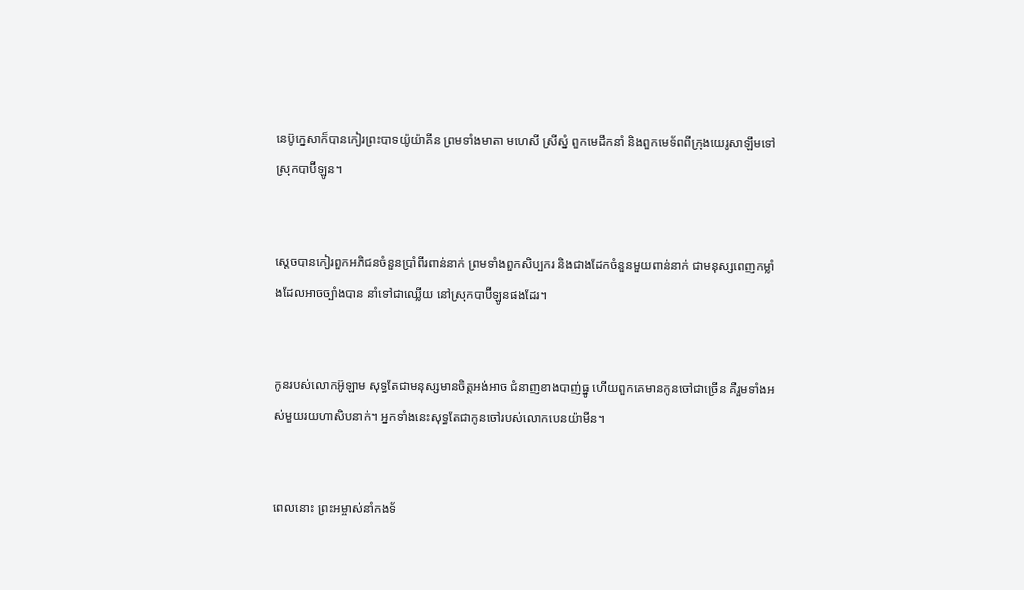នេប៊ូ‌ក្នេសាក៏បានកៀរព្រះ‌បាទយ៉ូ‌យ៉ា‌គីន ព្រមទាំងមាតា មហេសី ស្រីស្នំ ពួកមេដឹកនាំ និងពួកមេ‌ទ័ពពីក្រុងយេរូ‌សាឡឹមទៅស្រុកបាប៊ី‌ឡូន។


ស្ដេចបានកៀរពួកអភិជនចំនួនប្រាំ‌ពីរពាន់នាក់ ព្រមទាំងពួកសិប្ប‌ករ និងជាងដែកចំនួនមួយពាន់នាក់ ជាមនុស្សពេញកម្លាំងដែលអាចច្បាំងបាន នាំទៅជាឈ្លើយ នៅស្រុកបាប៊ី‌ឡូនផងដែរ។


កូនរបស់លោកអ៊ូឡាម សុទ្ធតែជាមនុស្សមានចិត្តអង់‌អាច ជំនាញខាងបាញ់ធ្នូ ហើយពួកគេមានកូនចៅជាច្រើន គឺរួមទាំងអស់មួយរយហា‌សិបនាក់។ អ្នកទាំងនេះសុទ្ធតែជាកូនចៅរបស់លោកបេន‌យ៉ាមីន។


ពេលនោះ ព្រះ‌អម្ចាស់នាំកង‌ទ័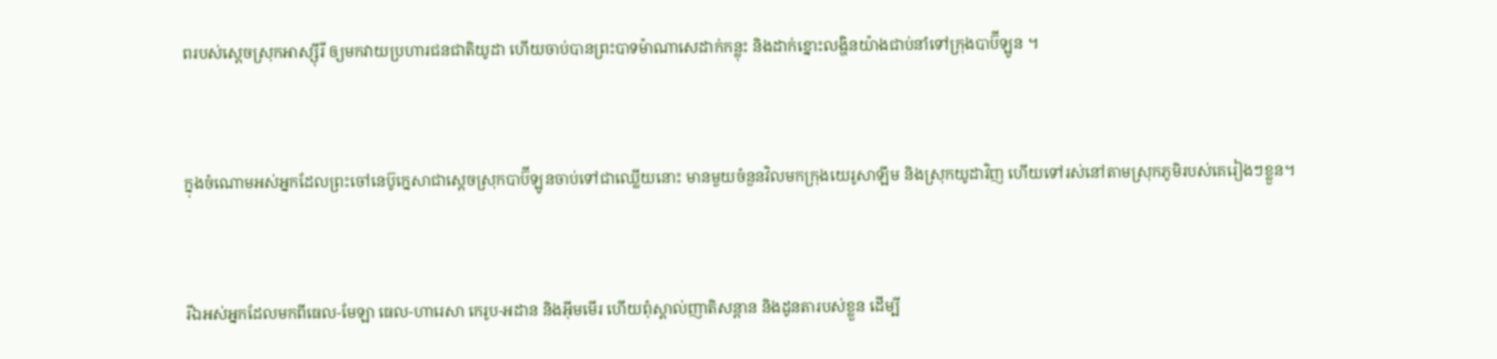ពរបស់ស្ដេចស្រុកអាស្ស៊ីរី ឲ្យមកវាយប្រហារជន‌ជាតិយូដា ហើយចាប់បានព្រះ‌បាទម៉ាណា‌សេដាក់កន្លុះ និងដាក់ខ្នោះលង្ហិនយ៉ាងជាប់នាំទៅក្រុងបាប៊ី‌ឡូន ។


ក្នុងចំណោមអស់អ្នកដែលព្រះចៅនេប៊ូ‌ក្នេសាជាស្ដេចស្រុកបាប៊ី‌ឡូនចាប់ទៅជាឈ្លើយនោះ មានមួយចំនួនវិលមកក្រុងយេរូ‌សាឡឹម និងស្រុកយូដាវិញ ហើយទៅរស់នៅតាមស្រុកភូមិរបស់គេរៀងៗខ្លួន។


រីឯអស់អ្នកដែលមកពីធេល-មែឡា ធេល-ហារេ‌សា កេរូប-អដាន និងអ៊ីម‌មើរ ហើយពុំស្គាល់ញាតិ‌សន្ដាន និងដូនតារបស់ខ្លួន ដើម្បី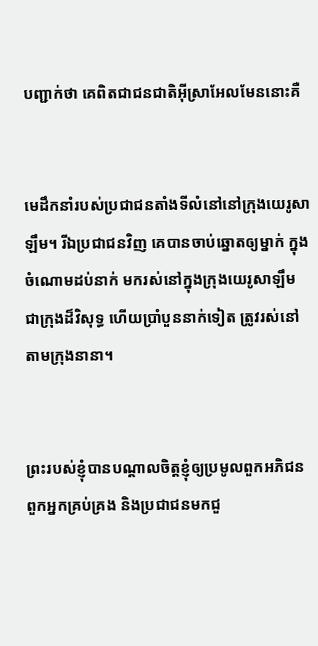បញ្ជាក់ថា គេពិតជាជន‌ជាតិអ៊ីស្រា‌អែលមែននោះគឺ


មេដឹកនាំរបស់ប្រជា‌ជនតាំងទីលំ‌នៅនៅក្រុងយេរូ‌សាឡឹម។ រីឯប្រជា‌ជនវិញ គេបានចាប់ឆ្នោតឲ្យម្នាក់ ក្នុងចំណោមដប់នាក់ មករស់នៅក្នុងក្រុងយេរូ‌សាឡឹម ជាក្រុងដ៏វិសុទ្ធ ហើយប្រាំបួននាក់ទៀត ត្រូវរស់នៅតាមក្រុងនានា។


ព្រះរបស់ខ្ញុំបានបណ្ដាលចិត្តខ្ញុំឲ្យប្រមូលពួកអភិជន ពួកអ្នកគ្រប់‌គ្រង និងប្រជា‌ជនមកជួ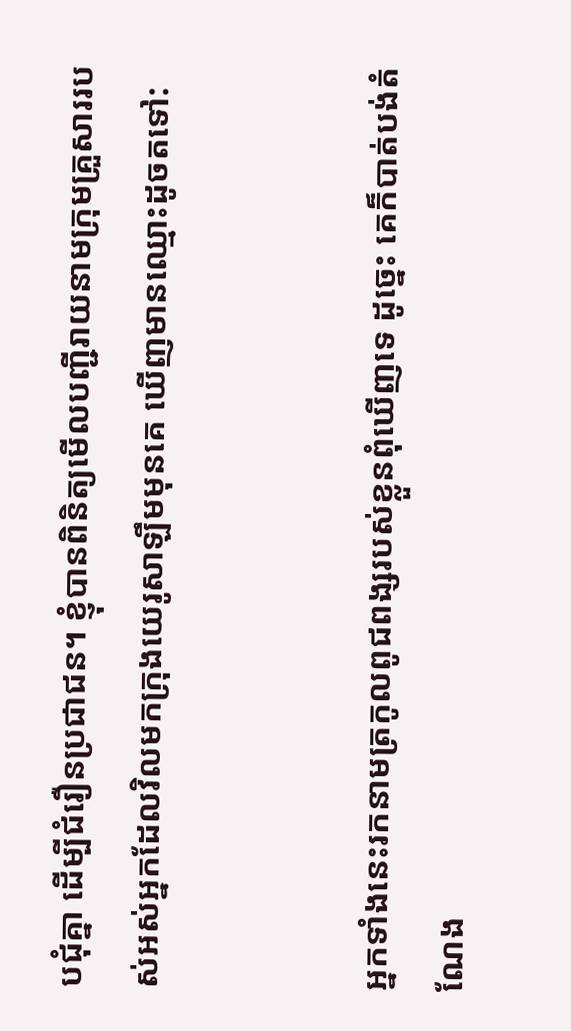ប‌ជុំគ្នា ដើម្បីជំរឿនប្រជា‌ជន។ ខ្ញុំបានពិនិត្យមើលបញ្ជីរាយនាមក្រុមគ្រួសាររបស់អស់អ្នកដែលវិលមកក្រុងយេរូ‌សាឡឹមមុនគេ ឃើញមានឈ្មោះដូចតទៅ:


អ្នកទាំងនេះរកនាមត្រកូលពូជ‌ពង្សរបស់ខ្លួនពុំឃើញទេ ដូច្នេះ គេក៏បាត់បង់តំណែង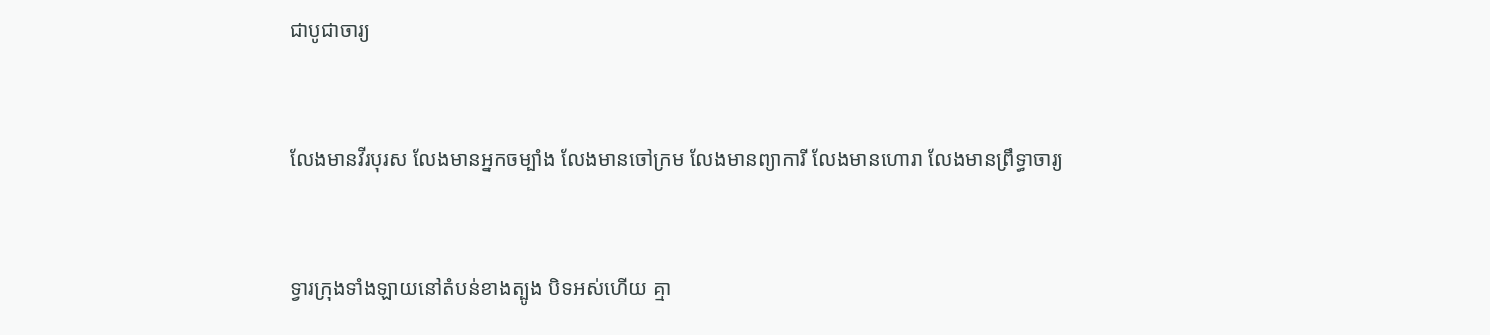ជាបូជា‌ចារ្យ


លែងមានវីរ‌បុរស លែងមានអ្នកចម្បាំង លែងមានចៅ‌ក្រម លែងមានព្យាការី លែងមានហោរា លែងមានព្រឹទ្ធា‌ចារ្យ


ទ្វារក្រុងទាំង‌ឡាយនៅតំបន់ខាងត្បូង បិទអស់ហើយ គ្មា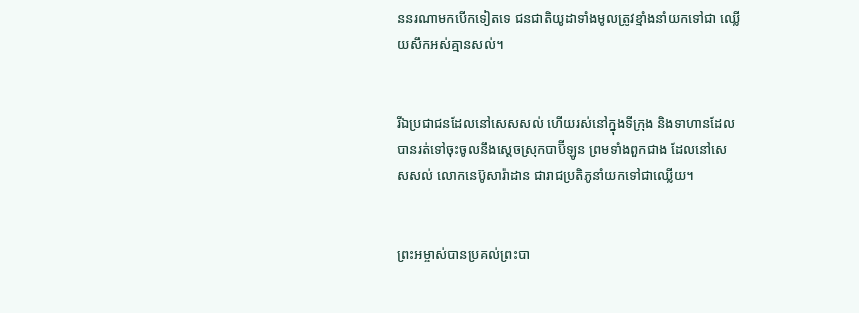ននរណាមកបើកទៀតទេ ជន‌ជាតិយូដាទាំងមូលត្រូវខ្មាំងនាំយកទៅជា ឈ្លើយសឹកអស់គ្មានសល់។


រីឯប្រជា‌ជនដែលនៅសេស‌សល់ ហើយរស់នៅក្នុងទីក្រុង និងទាហានដែលបានរត់ទៅចុះចូលនឹងស្ដេចស្រុកបាប៊ី‌ឡូន ព្រមទាំងពួកជាង ដែលនៅសេស‌សល់ លោកនេប៊ូ‌សារ៉ា‌ដាន ជារាជប្រតិភូនាំយកទៅជាឈ្លើយ។


ព្រះ‌អម្ចាស់បានប្រគល់ព្រះ‌បា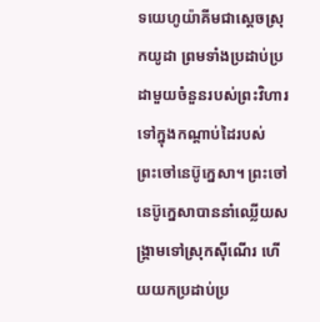ទយេហូ‌យ៉ាគីមជាស្ដេចស្រុកយូដា ព្រមទាំងប្រដាប់‌ប្រដាមួយចំនួនរបស់ព្រះ‌វិហារ ទៅក្នុងកណ្ដាប់ដៃរបស់ព្រះ‌ចៅនេប៊ូ‌ក្នេសា។ ព្រះ‌ចៅនេប៊ូ‌ក្នេសាបាននាំឈ្លើយសង្គ្រាមទៅស្រុកស៊ី‌ណើរ ហើយយកប្រដាប់‌ប្រ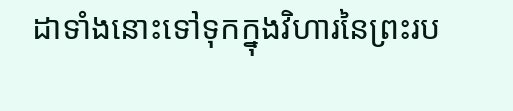ដាទាំងនោះទៅទុកក្នុងវិហារនៃព្រះរប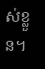ស់ខ្លួន។